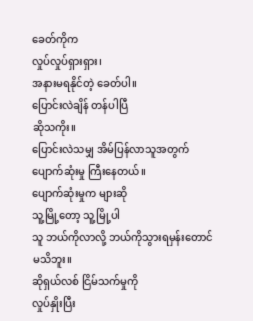ခေတ်ကိုက
လှုပ်လှုပ်ရှားရှား၊
အနားမရနိုင်တဲ့ ခေတ်ပါ။
ပြောင်းလဲချိန် တန်ပါပြီ
ဆိုသကိုး။
ပြောင်းလဲသမျှ အိမ်ပြန်လာသူအတွက်
ပျောက်ဆုံးမှု ကြီးနေတယ်။
ပျောက်ဆုံးမှုက များဆို
သူ့မြို့တော့ သူ့မြို့ပါ
သူ ဘယ်ကိုလာလို့ ဘယ်ကိုသွားရမှန်းတောင်
မသိဘူး။
ဆိုရှယ်လစ် ငြိမ်သက်မှုကို
လှုပ်နှိုးပြီး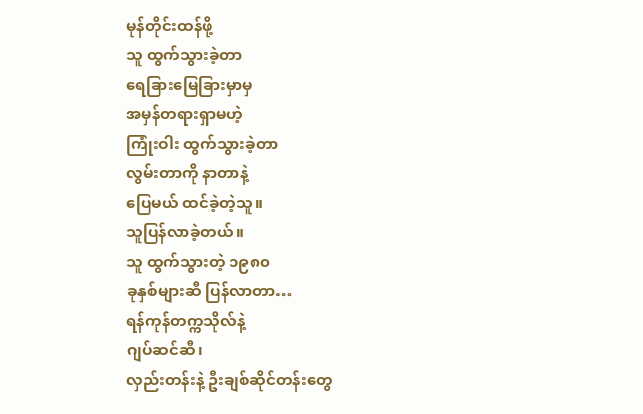မုန်တိုင်းထန်ဖို့
သူ ထွက်သွားခဲ့တာ
ရေခြားမြေခြားမှာမှ
အမှန်တရားရှာမဟဲ့
ကြုံးဝါး ထွက်သွားခဲ့တာ
လွမ်းတာကို နာတာနဲ့
ပြေမယ် ထင်ခဲ့တဲ့သူ။
သူပြန်လာခဲ့တယ်။
သူ ထွက်သွားတဲ့ ၁၉၈၀
ခုနှစ်များဆီ ပြန်လာတာ…
ရန်ကုန်တက္ကသိုလ်နဲ့
ဂျပ်ဆင်ဆီ၊
လှည်းတန်းနဲ့ ဦးချစ်ဆိုင်တန်းတွေ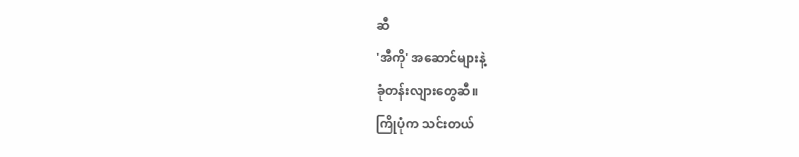ဆီ
'အီကို' အဆောင်များနဲ့
ခုံတန်းလျားတွေဆီ။
ကြိုပုံက သင်းတယ်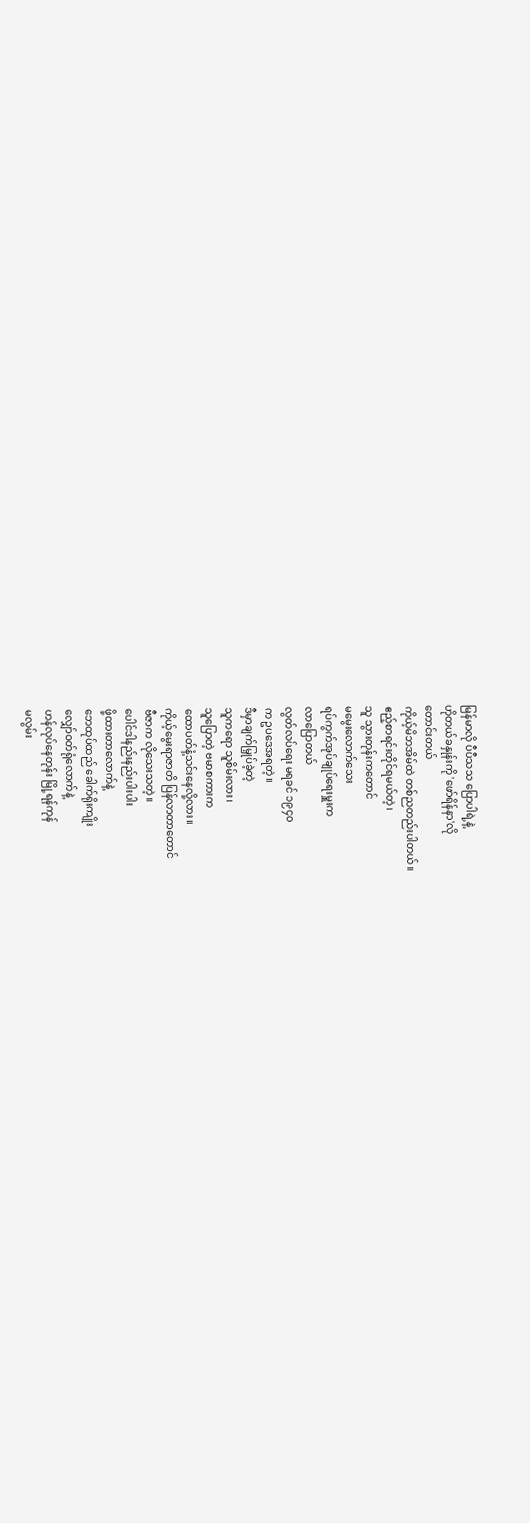မြန်မာလို ပီပီသသ ပြောပါရဲ့နဲ့
ဟိုတယ်ခနှုန်းကို 'ဖော်ရိန်နာ'လို
တောင်းတယ်
ကိုယ့်မိဘအိမ်ထဲ တစ်ညတည်းပါတယ်။
ဧည့်စာရင်းတိုင်ရမယ်တဲ့၊
သူ သွားတုန်းကတောင်
မမွေးလောက်သေး
ရပ်ကွက်အုပ်ချုပ်ရေးမှူးက
လာပြောတယ်
လွတ်လပ်ရေး မရခင် ၁၉၄၀
က ဥပဒေအရတဲ့။
ဒီမှာချက်မြှုပ်ခဲ့တဲ့
သူကရော သူစိမ်းလား၊
သူပြောတဲ့ ဗမာစကားက
ထောပတ်နံ့သင်းနေလို့လား။
ကိုယ့်မွေးရာဇာတိ ပြန်လာတာတောင်
ဗီဇာက လိုသေးသတဲ့။
ပေါင်ဒါနည်းနည်းပါးပါး
ဖို့ထားတာလောက်နဲ့
ဘေထုပ်ထည် ခေါက်ရိုးကျိုး
လျှော်ဝတ်ရုံလောက်နဲ့
ဟန်လုပ်နေတုန်း မြို့ရန်ကုန်
မလွမ်း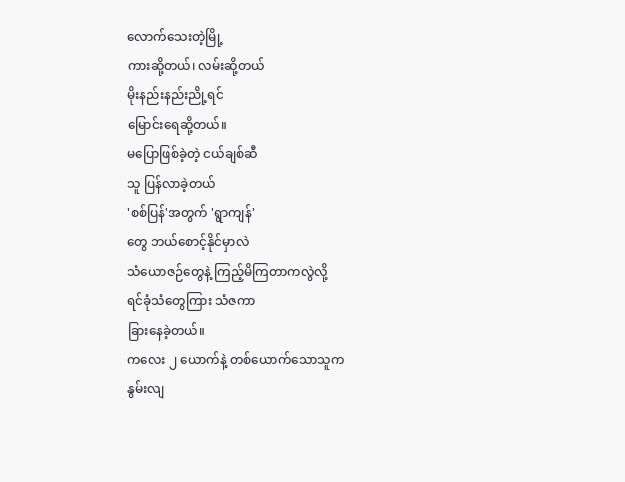လောက်သေးတဲ့မြို့
ကားဆို့တယ်၊ လမ်းဆို့တယ်
မိုးနည်းနည်းညို့ရင်
မြောင်းရေဆို့တယ်။
မပြောဖြစ်ခဲ့တဲ့ ငယ်ချစ်ဆီ
သူ ပြန်လာခဲ့တယ်
'စစ်ပြန်'အတွက် 'ရွာကျန်'
တွေ ဘယ်စောင့်နိုင်မှာလဲ
သံယောဇဉ်တွေနဲ့ ကြည့်မိကြတာကလွဲလို့
ရင်ခုံသံတွေကြား သံဇကာ
ခြားနေခဲ့တယ်။
ကလေး ၂ ယောက်နဲ့ တစ်ယောက်သောသူက
နွမ်းလျ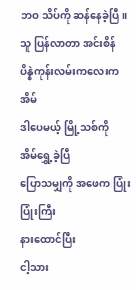ဘဝ သိပ်ကို ဆန်နေခဲ့ပြီ။
သူ ပြန်လာတာ အင်းစိန်
ပိန္နဲကုန်းလမ်းကလေးကအိမ်
ဒါပေမယ့် မြို့သစ်ကို
အိမ်ရွှေ့ခဲ့ပြီ
ပြောသမျှကို အဖေက ပြုံးပြုံးကြီး
နားထောင်ပြီး
ငါ့သား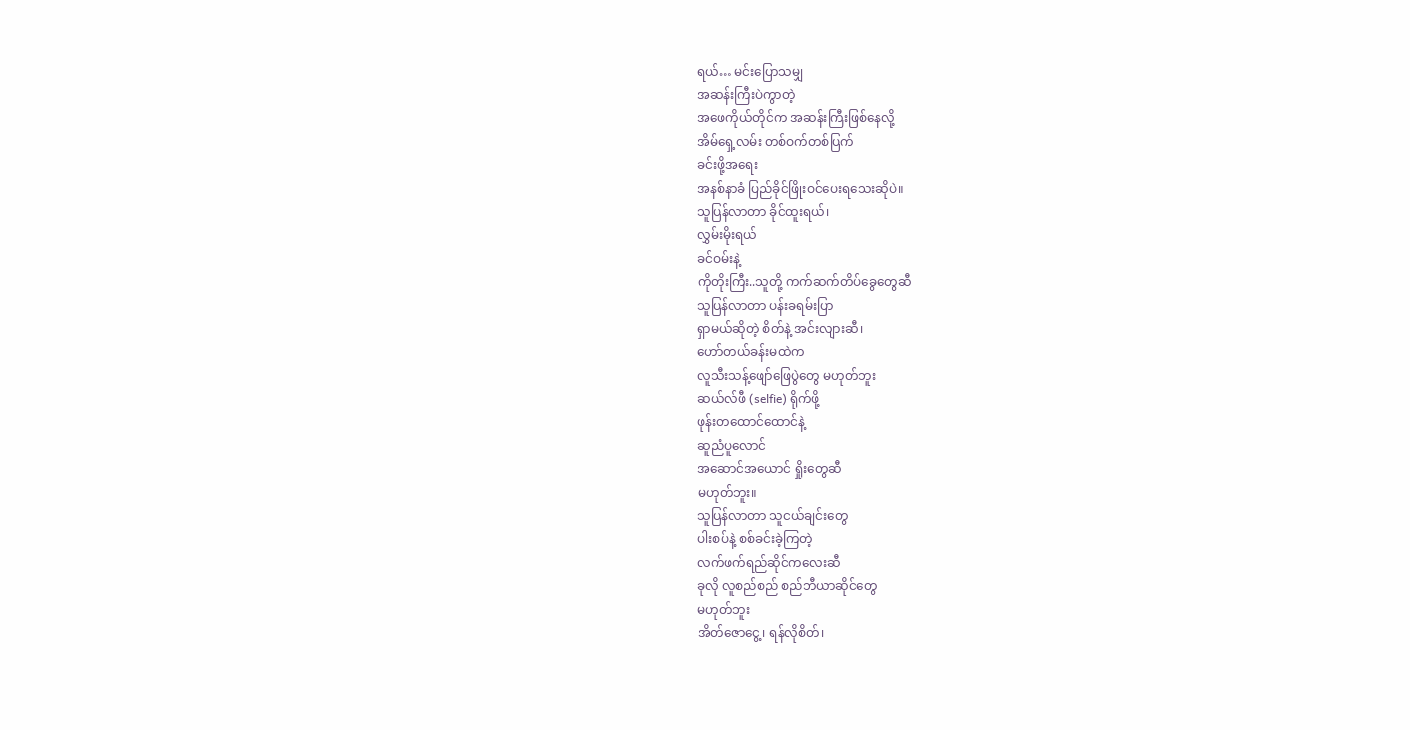ရယ်… မင်းပြောသမျှ
အဆန်းကြီးပဲကွာတဲ့
အဖေကိုယ်တိုင်က အဆန်းကြီးဖြစ်နေလို့
အိမ်ရှေ့လမ်း တစ်ဝက်တစ်ပြက်
ခင်းဖို့အရေး
အနစ်နာခံ ပြည်ခိုင်ဖြိုးဝင်ပေးရသေးဆိုပဲ။
သူပြန်လာတာ ခိုင်ထူးရယ်၊
လွှမ်းမိုးရယ်
ခင်ဝမ်းနဲ့
ကိုတိုးကြီး..သူတို့ ကက်ဆက်တိပ်ခွေတွေဆီ
သူပြန်လာတာ ပန်းခရမ်းပြာ
ရှာမယ်ဆိုတဲ့ စိတ်နဲ့ အင်းလျားဆီ၊
ဟော်တယ်ခန်းမထဲက
လူသီးသန့်ဖျော်ဖြေပွဲတွေ မဟုတ်ဘူး
ဆယ်လ်ဖီ (selfie) ရိုက်ဖို့
ဖုန်းတထောင်ထောင်နဲ့
ဆူညံပူလောင်
အဆောင်အယောင် ရှိုးတွေဆီ
မဟုတ်ဘူး။
သူပြန်လာတာ သူငယ်ချင်းတွေ
ပါးစပ်နဲ့ စစ်ခင်းခဲ့ကြတဲ့
လက်ဖက်ရည်ဆိုင်ကလေးဆီ
ခုလို လူစည်စည် စည်ဘီယာဆိုင်တွေ
မဟုတ်ဘူး
အိတ်ဇောငွေ့၊ ရန်လိုစိတ်၊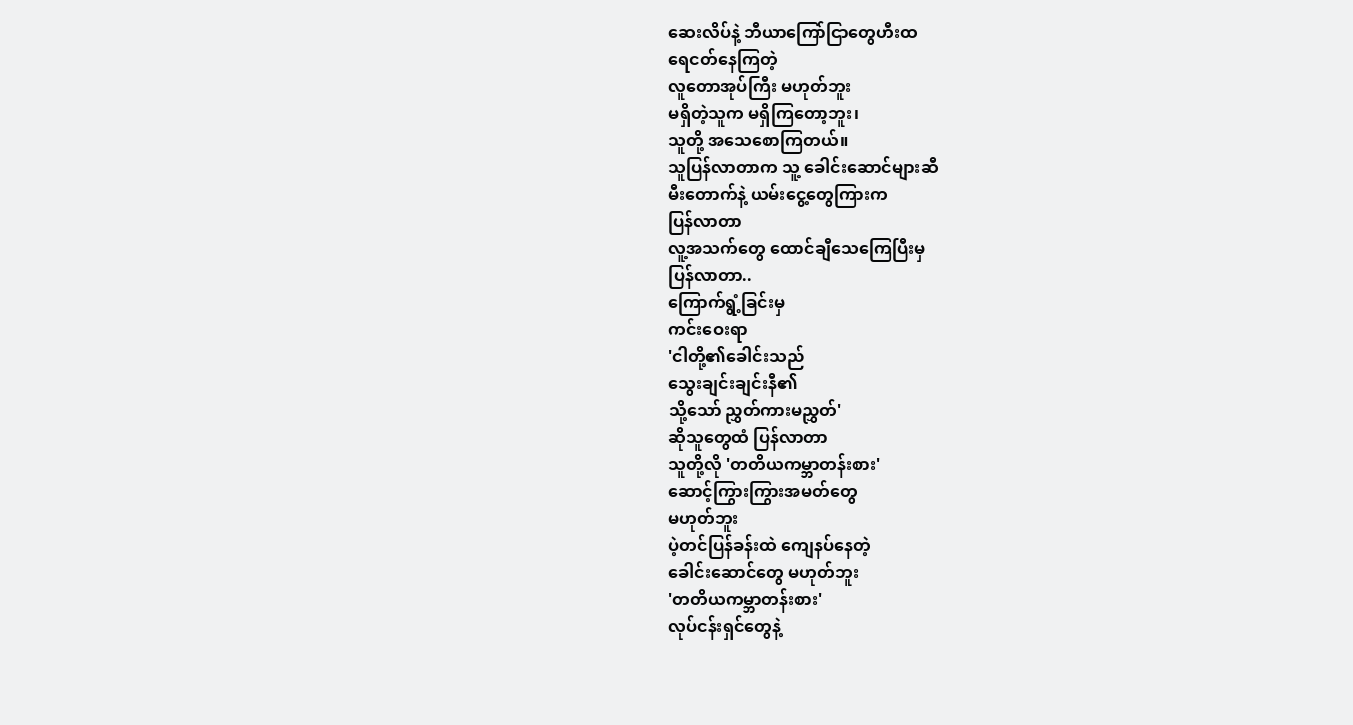ဆေးလိပ်နဲ့ ဘီယာကြော်ငြာတွေဟီးထ
ရေငတ်နေကြတဲ့
လူတောအုပ်ကြီး မဟုတ်ဘူး
မရှိတဲ့သူက မရှိကြတော့ဘူး၊
သူတို့ အသေစောကြတယ်။
သူပြန်လာတာက သူ့ ခေါင်းဆောင်များဆီ
မီးတောက်နဲ့ ယမ်းငွေ့တွေကြားက
ပြန်လာတာ
လူ့အသက်တွေ ထောင်ချီသေကြေပြီးမှ
ပြန်လာတာ..
ကြောက်ရွံ့ခြင်းမှ
ကင်းဝေးရာ
'ငါတို့၏ခေါင်းသည်
သွေးချင်းချင်းနီ၏
သို့သော် ညွှတ်ကားမညွှတ်'
ဆိုသူတွေထံ ပြန်လာတာ
သူတို့လို 'တတိယကမ္ဘာတန်းစား'
ဆောင့်ကြွားကြွားအမတ်တွေ
မဟုတ်ဘူး
ပဲ့တင်ပြန်ခန်းထဲ ကျေနပ်နေတဲ့
ခေါင်းဆောင်တွေ မဟုတ်ဘူး
'တတိယကမ္ဘာတန်းစား'
လုပ်ငန်းရှင်တွေနဲ့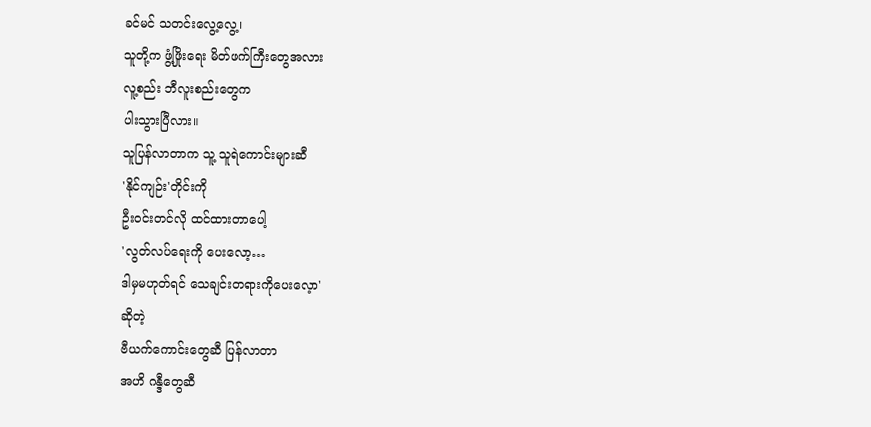ခင်မင် သတင်းလွေ့လွေ့၊
သူတို့က ဖွံ့ဖြိုးရေး မိတ်ဖက်ကြီးတွေအလား
လူ့စည်း ဘီလူးစည်းတွေက
ပါးသွားပြီလား။
သူပြန်လာတာက သူ့ သူရဲကောင်းများဆီ
'နိုင်ကျဉ်း'တိုင်းကို
ဦးဝင်းတင်လို ထင်ထားတာပေါ့
'လွတ်လပ်ရေးကို ပေးလော့…
ဒါမှမဟုတ်ရင် သေချင်းတရားကိုပေးလေ့ာ'
ဆိုတဲ့
ဗီယက်ကောင်းတွေဆီ ပြန်လာတာ
အဟိ ဂန္ဒီတွေဆီ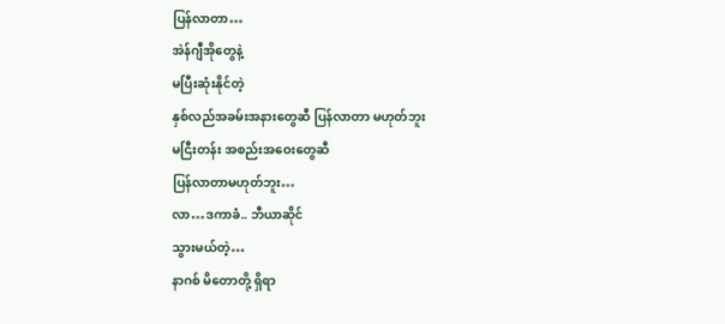ပြန်လာတာ…
အဲန်ဂျီအိုတွေနဲ့
မပြီးဆုံးနိုင်တဲ့
နှစ်လည်အခမ်းအနားတွေဆီ ပြန်လာတာ မဟုတ်ဘူး
မငြီးတန်း အစည်းအဝေးတွေဆီ
ပြန်လာတာမဟုတ်ဘူး…
လာ…ဒကာခံ.. ဘီယာဆိုင်
သွားမယ်တဲ့…
နာဂစ် မိတောတို့ ရှိရာ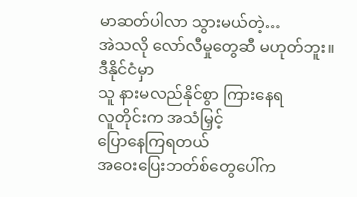မာဆတ်ပါလာ သွားမယ်တဲ့…
အဲသလို လော်လီမှုတွေဆီ မဟုတ်ဘူး။
ဒီနိုင်ငံမှာ
သူ နားမလည်နိုင်စွာ ကြားနေရ
လူတိုင်းက အသံမြှင့်
ပြောနေကြရတယ်
အဝေးပြေးဘတ်စ်တွေပေါ်က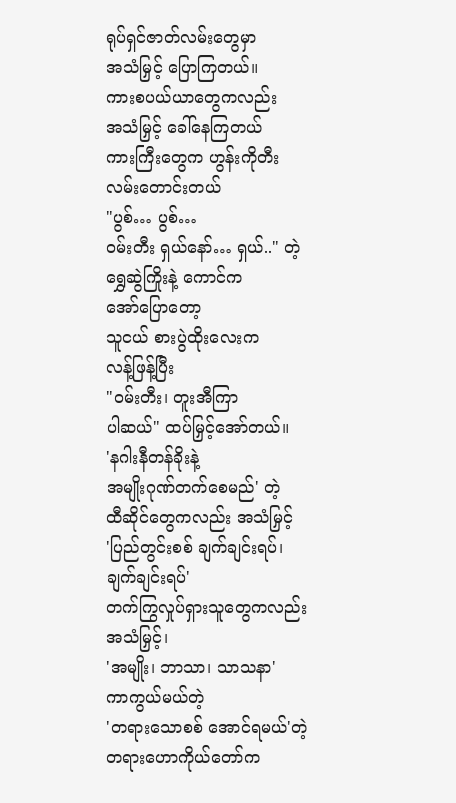ရုပ်ရှင်ဇာတ်လမ်းတွေမှာ
အသံမြှင့် ပြောကြတယ်။
ကားစပယ်ယာတွေကလည်း
အသံမြှင့် ခေါ်နေကြတယ်
ကားကြီးတွေက ဟွန်းကိုတီး
လမ်းတောင်းတယ်
"ပွစ်… ပွစ်…
ဝမ်းတီး ရှယ်နော်… ရှယ်.." တဲ့
ရွှေဆွဲကြိုးနဲ့ ကောင်က
အော်ပြောတော့
သူငယ် စားပွဲထိုးလေးက
လန့်ဖြန့်ပြီး
"ဝမ်းတီး၊ တူးအီကြာ
ပါဆယ်" ထပ်မြှင့်အော်တယ်။
'နဂါးနီတန်ခိုးနဲ့
အမျိုးဂုဏ်တက်စေမည်' တဲ့
ထီဆိုင်တွေကလည်း အသံမြှင့်
'ပြည်တွင်းစစ် ချက်ချင်းရပ်၊
ချက်ချင်းရပ်'
တက်ကြွလှုပ်ရှားသူတွေကလည်း
အသံမြှင့်၊
'အမျိုး၊ ဘာသာ၊ သာသနာ'
ကာကွယ်မယ်တဲ့
'တရားသောစစ် အောင်ရမယ်'တဲ့
တရားဟောကိုယ်တော်က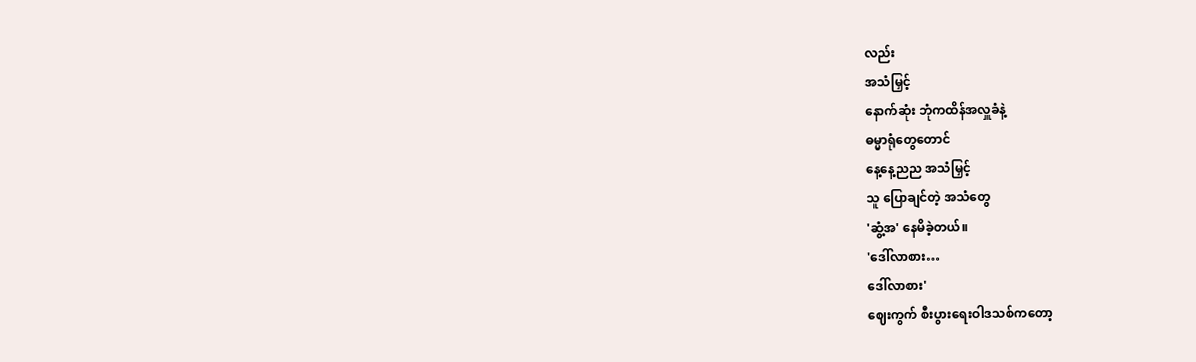လည်း
အသံမြှင့်
နောက်ဆုံး ဘုံကထိန်အလှူခံနဲ့
ဓမ္မာရုံတွေတောင်
နေ့နေ့ညည အသံမြှင့်
သူ ပြောချင်တဲ့ အသံတွေ
'ဆွံ့အ' နေမိခဲ့တယ်။
'ဒေါ်လာစား…
ဒေါ်လာစား'
ဈေးကွက် စီးပွားရေးဝါဒသစ်ကတော့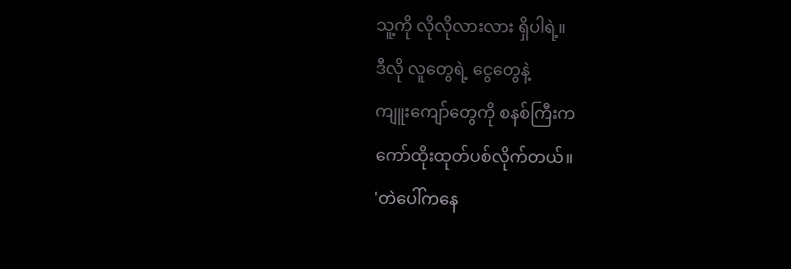သူ့ကို လိုလိုလားလား ရှိပါရဲ့။
ဒီလို လူတွေရဲ့ ငွေတွေနဲ့
ကျူးကျော်တွေကို စနစ်ကြီးက
ကော်ထိုးထုတ်ပစ်လိုက်တယ်။
'တဲပေါ်ကနေ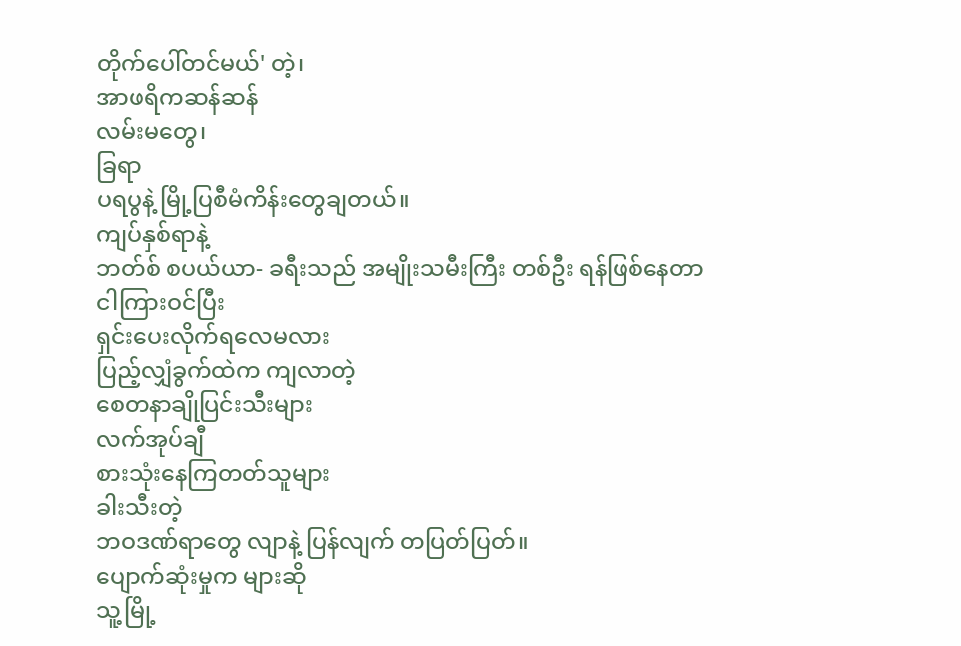တိုက်ပေါ်တင်မယ်' တဲ့၊
အာဖရိကဆန်ဆန်
လမ်းမတွေ၊
ခြရာ
ပရပွနဲ့ မြို့ပြစီမံကိန်းတွေချတယ်။
ကျပ်နှစ်ရာနဲ့
ဘတ်စ် စပယ်ယာ- ခရီးသည် အမျိုးသမီးကြီး တစ်ဦး ရန်ဖြစ်နေတာ
ငါကြားဝင်ပြီး
ရှင်းပေးလိုက်ရလေမလား
ပြည့်လျှံခွက်ထဲက ကျလာတဲ့
စေတနာချိုပြင်းသီးများ
လက်အုပ်ချီ
စားသုံးနေကြတတ်သူများ
ခါးသီးတဲ့
ဘဝဒဏ်ရာတွေ လျာနဲ့ ပြန်လျက် တပြတ်ပြတ်။
ပျောက်ဆုံးမှုက များဆို
သူ့မြို့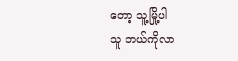တော့ သူ့မြို့ပါ
သူ ဘယ်ကိုလာ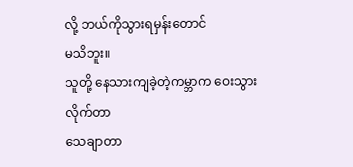လို့ ဘယ်ကိုသွားရမှန်းတောင်
မသိဘူး။
သူတို့ နေသားကျခဲ့တဲ့ကမ္ဘာက ဝေးသွားလိုက်တာ
သေချာတာ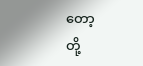တော့
တို့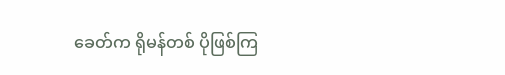ခေတ်က ရိုမန်တစ် ပိုဖြစ်ကြ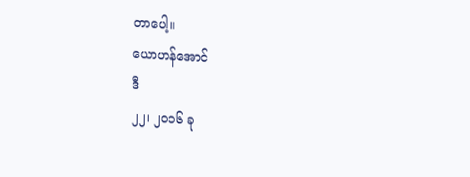တာပေါ့။
ယောဟန်အောင်
ဒီ
၂၂၊ ၂၀၁၆ ခု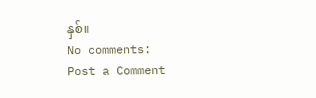နှစ်။
No comments:
Post a Comment